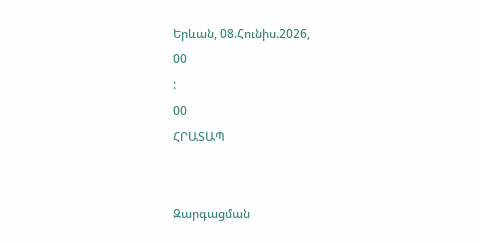Երևան, 08.Հունիս.2026,
00
:
00
ՀՐԱՏԱՊ


Զարգացման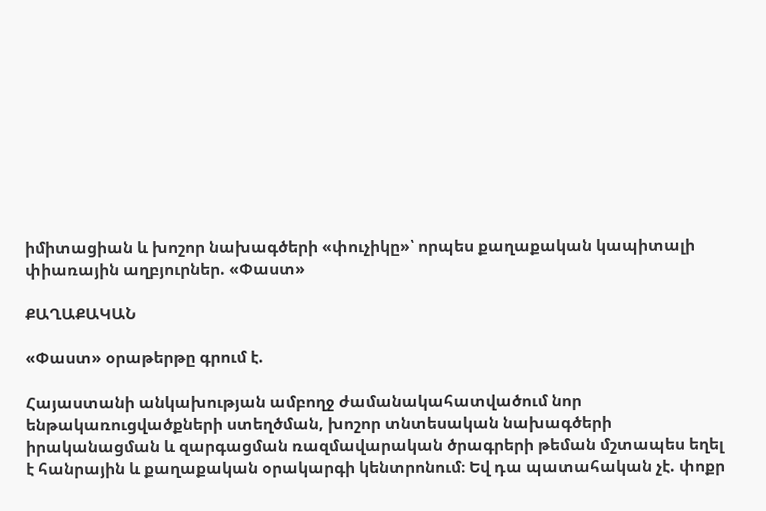իմիտացիան և խոշոր նախագծերի «փուչիկը»՝ որպես քաղաքական կապիտալի փիառային աղբյուրներ. «Փաստ»

ՔԱՂԱՔԱԿԱՆ

«Փաստ» օրաթերթը գրում է.

Հայաստանի անկախության ամբողջ ժամանակահատվածում նոր ենթակառուցվածքների ստեղծման, խոշոր տնտեսական նախագծերի իրականացման և զարգացման ռազմավարական ծրագրերի թեման մշտապես եղել է հանրային և քաղաքական օրակարգի կենտրոնում։ Եվ դա պատահական չէ. փոքր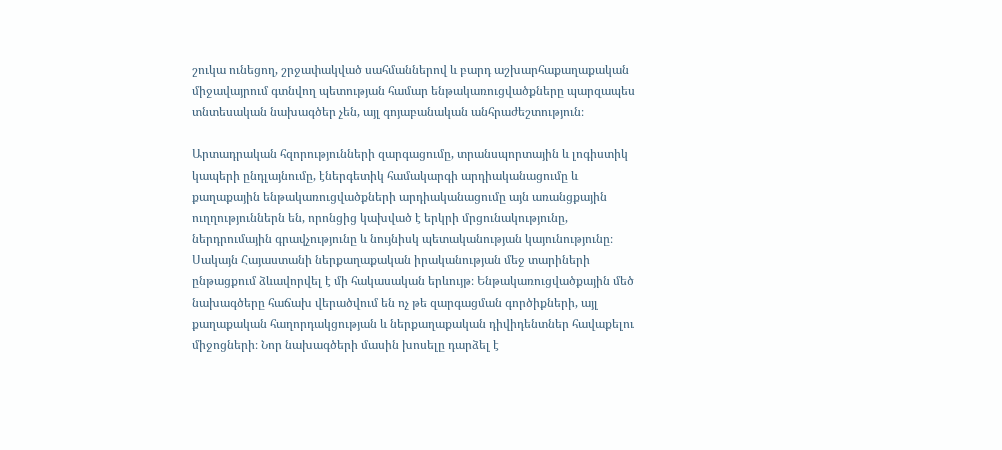շուկա ունեցող, շրջափակված սահմաններով և բարդ աշխարհաքաղաքական միջավայրում գտնվող պետության համար ենթակառուցվածքները պարզապես տնտեսական նախագծեր չեն, այլ գոյաբանական անհրաժեշտություն։

Արտադրական հզորությունների զարգացումը, տրանսպորտային և լոգիստիկ կապերի ընդլայնումը, էներգետիկ համակարգի արդիականացումը և քաղաքային ենթակառուցվածքների արդիականացումը այն առանցքային ուղղություններն են, որոնցից կախված է երկրի մրցունակությունը, ներդրումային գրավչությունը և նույնիսկ պետականության կայունությունը։ Սակայն Հայաստանի ներքաղաքական իրականության մեջ տարիների ընթացքում ձևավորվել է մի հակասական երևույթ։ Ենթակառուցվածքային մեծ նախագծերը հաճախ վերածվում են ոչ թե զարգացման գործիքների, այլ քաղաքական հաղորդակցության և ներքաղաքական դիվիդենտներ հավաքելու միջոցների։ Նոր նախագծերի մասին խոսելը դարձել է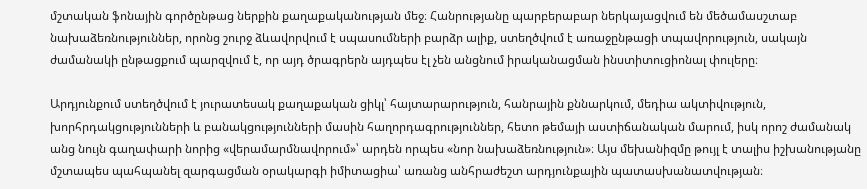մշտական ֆոնային գործընթաց ներքին քաղաքականության մեջ։ Հանրությանը պարբերաբար ներկայացվում են մեծամասշտաբ նախաձեռնություններ, որոնց շուրջ ձևավորվում է սպասումների բարձր ալիք, ստեղծվում է առաջընթացի տպավորություն, սակայն ժամանակի ընթացքում պարզվում է, որ այդ ծրագրերն այդպես էլ չեն անցնում իրականացման ինստիտուցիոնալ փուլերը։

Արդյունքում ստեղծվում է յուրատեսակ քաղաքական ցիկլ՝ հայտարարություն, հանրային քննարկում, մեդիա ակտիվություն, խորհրդակցությունների և բանակցությունների մասին հաղորդագրություններ, հետո թեմայի աստիճանական մարում, իսկ որոշ ժամանակ անց նույն գաղափարի նորից «վերամարմնավորում»՝ արդեն որպես «նոր նախաձեռնություն»։ Այս մեխանիզմը թույլ է տալիս իշխանությանը մշտապես պահպանել զարգացման օրակարգի իմիտացիա՝ առանց անհրաժեշտ արդյունքային պատասխանատվության։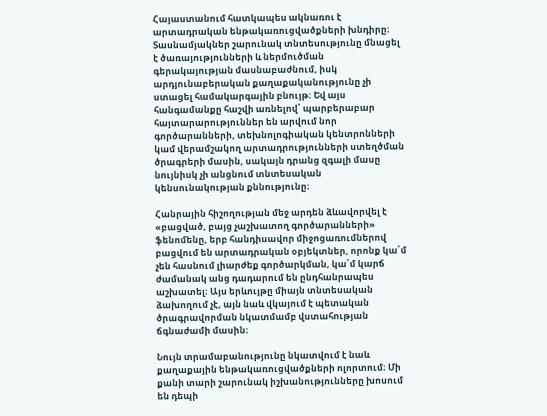Հայաստանում հատկապես ակնառու է արտադրական ենթակառուցվածքների խնդիրը։ Տասնամյակներ շարունակ տնտեսությունը մնացել է ծառայությունների և ներմուծման գերակայության մասնաբաժնում, իսկ արդյունաբերական քաղաքականությունը չի ստացել համակարգային բնույթ։ Եվ այս հանգամանքը հաշվի առնելով՝ պարբերաբար հայտարարություններ են արվում նոր գործարանների, տեխնոլոգիական կենտրոնների կամ վերամշակող արտադրությունների ստեղծման ծրագրերի մասին, սակայն դրանց զգալի մասը նույնիսկ չի անցնում տնտեսական կենսունակության քննությունը։

Հանրային հիշողության մեջ արդեն ձևավորվել է «բացված, բայց չաշխատող գործարանների» ֆենոմենը, երբ հանդիսավոր միջոցառումներով բացվում են արտադրական օբյեկտներ, որոնք կա՛մ չեն հասնում լիարժեք գործարկման, կա՛մ կարճ ժամանակ անց դադարում են ընդհանրապես աշխատել։ Այս երևույթը միայն տնտեսական ձախողում չէ, այն նաև վկայում է պետական ծրագրավորման նկատմամբ վստահության ճգնաժամի մասին։

Նույն տրամաբանությունը նկատվում է նաև քաղաքային ենթակառուցվածքների ոլորտում։ Մի քանի տարի շարունակ իշխանությունները խոսում են դեպի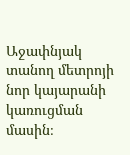Աջափնյակ տանող մետրոյի նոր կայարանի կառուցման մասին։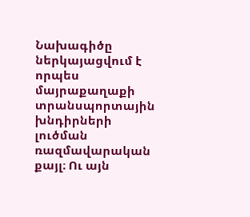Նախագիծը ներկայացվում է որպես մայրաքաղաքի տրանսպորտային խնդիրների լուծման ռազմավարական քայլ։ Ու այն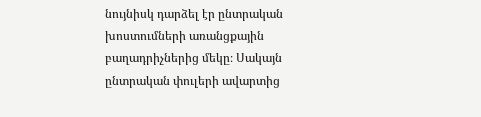նույնիսկ դարձել էր ընտրական խոստումների առանցքային բաղադրիչներից մեկը։ Սակայն ընտրական փուլերի ավարտից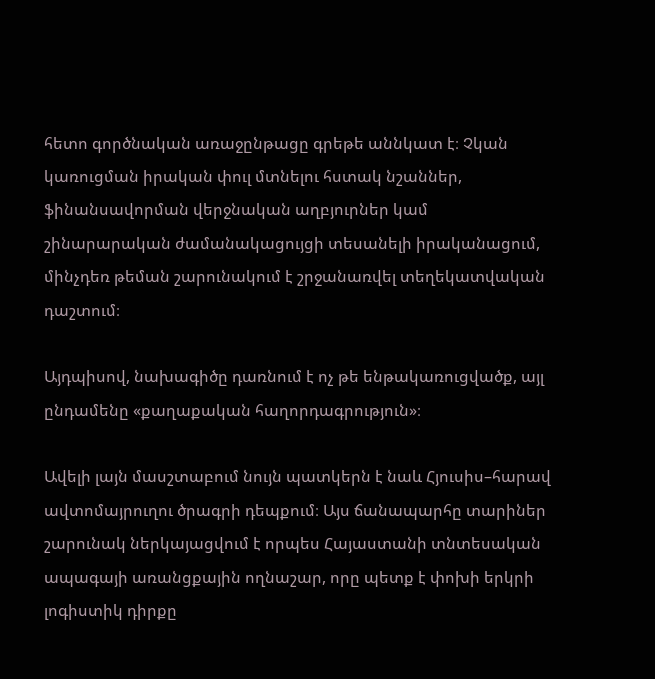հետո գործնական առաջընթացը գրեթե աննկատ է։ Չկան կառուցման իրական փուլ մտնելու հստակ նշաններ, ֆինանսավորման վերջնական աղբյուրներ կամ շինարարական ժամանակացույցի տեսանելի իրականացում, մինչդեռ թեման շարունակում է շրջանառվել տեղեկատվական դաշտում։

Այդպիսով, նախագիծը դառնում է ոչ թե ենթակառուցվածք, այլ ընդամենը «քաղաքական հաղորդագրություն»։

Ավելի լայն մասշտաբում նույն պատկերն է նաև Հյուսիս–հարավ ավտոմայրուղու ծրագրի դեպքում։ Այս ճանապարհը տարիներ շարունակ ներկայացվում է որպես Հայաստանի տնտեսական ապագայի առանցքային ողնաշար, որը պետք է փոխի երկրի լոգիստիկ դիրքը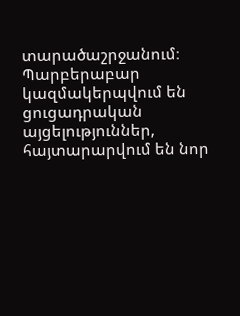տարածաշրջանում։ Պարբերաբար կազմակերպվում են ցուցադրական այցելություններ, հայտարարվում են նոր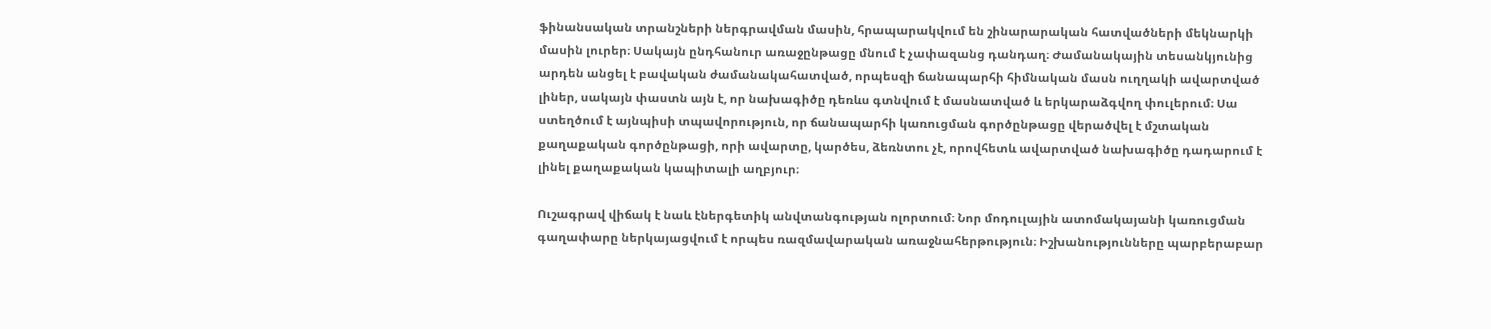ֆինանսական տրանշների ներգրավման մասին, հրապարակվում են շինարարական հատվածների մեկնարկի մասին լուրեր։ Սակայն ընդհանուր առաջընթացը մնում է չափազանց դանդաղ։ Ժամանակային տեսանկյունից արդեն անցել է բավական ժամանակահատված, որպեսզի ճանապարհի հիմնական մասն ուղղակի ավարտված լիներ, սակայն փաստն այն է, որ նախագիծը դեռևս գտնվում է մասնատված և երկարաձգվող փուլերում։ Սա ստեղծում է այնպիսի տպավորություն, որ ճանապարհի կառուցման գործընթացը վերածվել է մշտական քաղաքական գործընթացի, որի ավարտը, կարծես, ձեռնտու չէ, որովհետև ավարտված նախագիծը դադարում է լինել քաղաքական կապիտալի աղբյուր։

Ուշագրավ վիճակ է նաև էներգետիկ անվտանգության ոլորտում։ Նոր մոդուլային ատոմակայանի կառուցման գաղափարը ներկայացվում է որպես ռազմավարական առաջնահերթություն։ Իշխանությունները պարբերաբար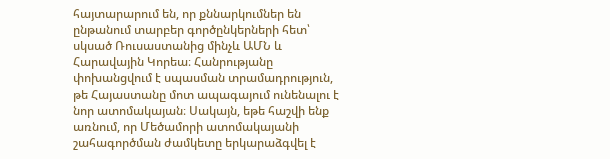հայտարարում են, որ քննարկումներ են ընթանում տարբեր գործընկերների հետ՝ սկսած Ռուսաստանից մինչև ԱՄՆ և Հարավային Կորեա։ Հանրությանը փոխանցվում է սպասման տրամադրություն, թե Հայաստանը մոտ ապագայում ունենալու է նոր ատոմակայան։ Սակայն, եթե հաշվի ենք առնում, որ Մեծամորի ատոմակայանի շահագործման ժամկետը երկարաձգվել է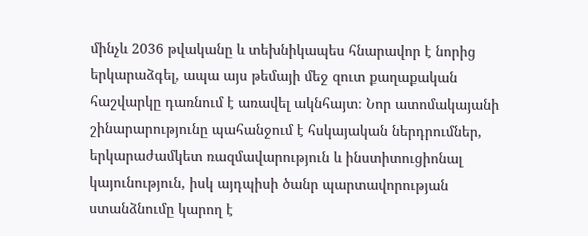մինչև 2036 թվականը և տեխնիկապես հնարավոր է նորից երկարաձգել, ապա այս թեմայի մեջ զուտ քաղաքական հաշվարկը դառնում է առավել ակնհայտ։ Նոր ատոմակայանի շինարարությունը պահանջում է հսկայական ներդրումներ, երկարաժամկետ ռազմավարություն և ինստիտուցիոնալ կայունություն, իսկ այդպիսի ծանր պարտավորության ստանձնումը կարող է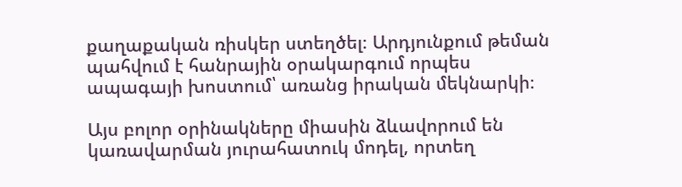քաղաքական ռիսկեր ստեղծել։ Արդյունքում թեման պահվում է հանրային օրակարգում որպես ապագայի խոստում՝ առանց իրական մեկնարկի։

Այս բոլոր օրինակները միասին ձևավորում են կառավարման յուրահատուկ մոդել, որտեղ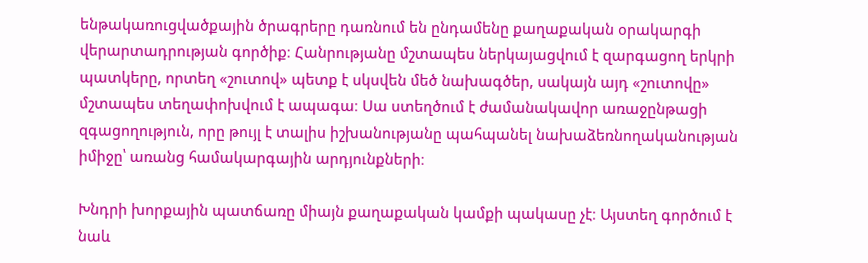ենթակառուցվածքային ծրագրերը դառնում են ընդամենը քաղաքական օրակարգի վերարտադրության գործիք։ Հանրությանը մշտապես ներկայացվում է զարգացող երկրի պատկերը, որտեղ «շուտով» պետք է սկսվեն մեծ նախագծեր, սակայն այդ «շուտովը» մշտապես տեղափոխվում է ապագա։ Սա ստեղծում է ժամանակավոր առաջընթացի զգացողություն, որը թույլ է տալիս իշխանությանը պահպանել նախաձեռնողականության իմիջը՝ առանց համակարգային արդյունքների։

Խնդրի խորքային պատճառը միայն քաղաքական կամքի պակասը չէ։ Այստեղ գործում է նաև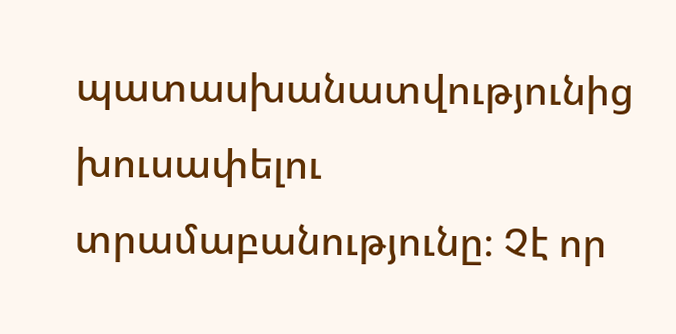պատասխանատվությունից խուսափելու տրամաբանությունը։ Չէ որ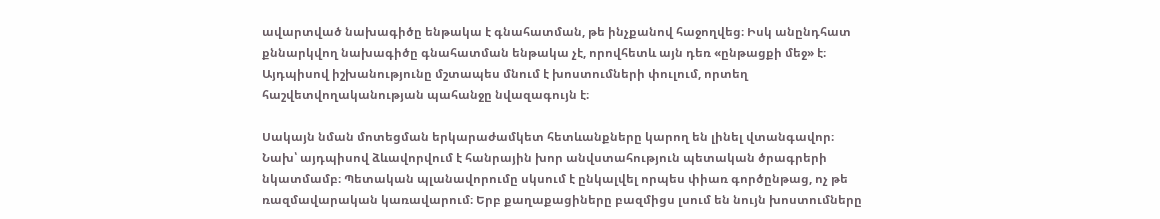ավարտված նախագիծը ենթակա է գնահատման, թե ինչքանով հաջողվեց։ Իսկ անընդհատ քննարկվող նախագիծը գնահատման ենթակա չէ, որովհետև այն դեռ «ընթացքի մեջ» է։ Այդպիսով իշխանությունը մշտապես մնում է խոստումների փուլում, որտեղ հաշվետվողականության պահանջը նվազագույն է։

Սակայն նման մոտեցման երկարաժամկետ հետևանքները կարող են լինել վտանգավոր։ Նախ՝ այդպիսով ձևավորվում է հանրային խոր անվստահություն պետական ծրագրերի նկատմամբ։ Պետական պլանավորումը սկսում է ընկալվել որպես փիառ գործընթաց, ոչ թե ռազմավարական կառավարում։ Երբ քաղաքացիները բազմիցս լսում են նույն խոստումները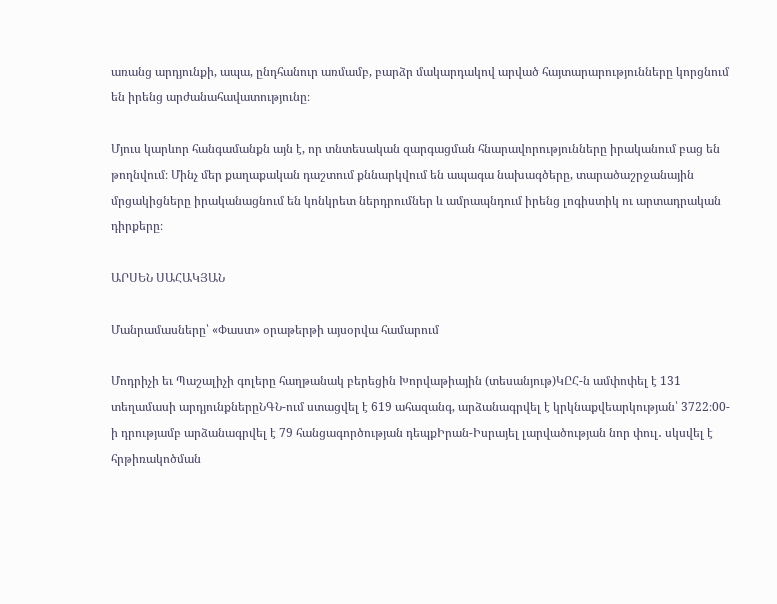առանց արդյունքի, ապա, ընդհանուր առմամբ, բարձր մակարդակով արված հայտարարությունները կորցնում են իրենց արժանահավատությունը։

Մյուս կարևոր հանգամանքն այն է, որ տնտեսական զարգացման հնարավորությունները իրականում բաց են թողնվում։ Մինչ մեր քաղաքական դաշտում քննարկվում են ապագա նախագծերը, տարածաշրջանային մրցակիցները իրականացնում են կոնկրետ ներդրումներ և ամրապնդում իրենց լոգիստիկ ու արտադրական դիրքերը։

ԱՐՍԵՆ ՍԱՀԱԿՅԱՆ

Մանրամասները՝ «Փաստ» օրաթերթի այսօրվա համարում

Մոդրիչի եւ Պաշալիչի գոլերը հաղթանակ բերեցին Խորվաթիային (տեսանյութ)ԿԸՀ-ն ամփոփել է 131 տեղամասի արդյունքներըՆԳՆ-ում ստացվել է 619 ահազանգ, արձանագրվել է կրկնաքվեարկության՝ 3722։00-ի դրությամբ արձանագրվել է 79 հանցագործության դեպքԻրան-Իսրայել լարվածության նոր փուլ․ սկսվել է հրթիռակոծման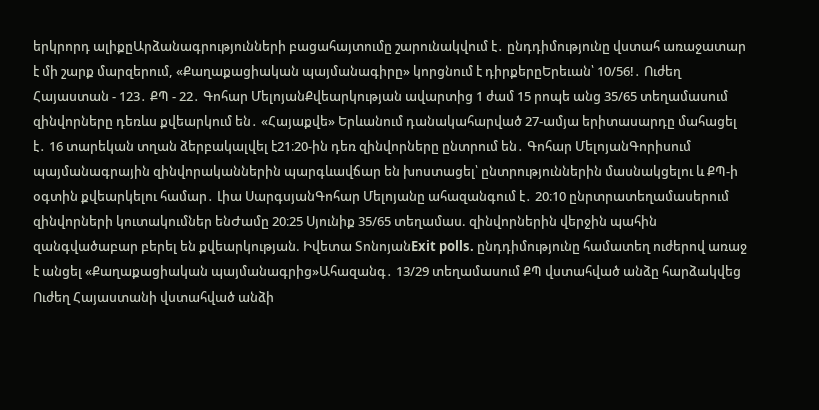երկրորդ ալիքըԱրձանագրությունների բացահայտումը շարունակվում է․ ընդդիմությունը վստահ առաջատար է մի շարք մարզերում, «Քաղաքացիական պայմանագիրը» կորցնում է դիրքերըԵրեւան՝ 10/56!․ Ուժեղ Հայաստան - 123․ ՔՊ - 22․ Գոհար ՄելոյանՔվեարկության ավարտից 1 ժամ 15 րոպե անց 35/65 տեղամասում զինվորները դեռևս քվեարկում են․ «Հայաքվե» Երևանում դանակահարված 27-ամյա երիտասարդը մահացել է․ 16 տարեկան տղան ձերբակալվել է21։20-ին դեռ զինվորները ընտրում են․ Գոհար ՄելոյանԳորիսում պայմանագրային զինվորականներին պարգևավճար են խոստացել՝ ընտրություններին մասնակցելու և ՔՊ-ի օգտին քվեարկելու համար․ Լիա ՍարգսյանԳոհար Մելոյանը ահազանգում է․ 20։10 ընրտրատեղամասերում զինվորների կուտակումներ ենԺամը 20։25 Սյունիք 35/65 տեղամաս. զինվորներին վերջին պահին զանգվածաբար բերել են քվեարկության. Իվետա ՏոնոյանExit polls. ընդդիմությունը համատեղ ուժերով առաջ է անցել «Քաղաքացիական պայմանագրից»Ահազանգ․ 13/29 տեղամասում ՔՊ վստահված անձը հարձակվեց Ուժեղ Հայաստանի վստահված անձի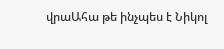վրաԱհա թե ինչպես է Նիկոլ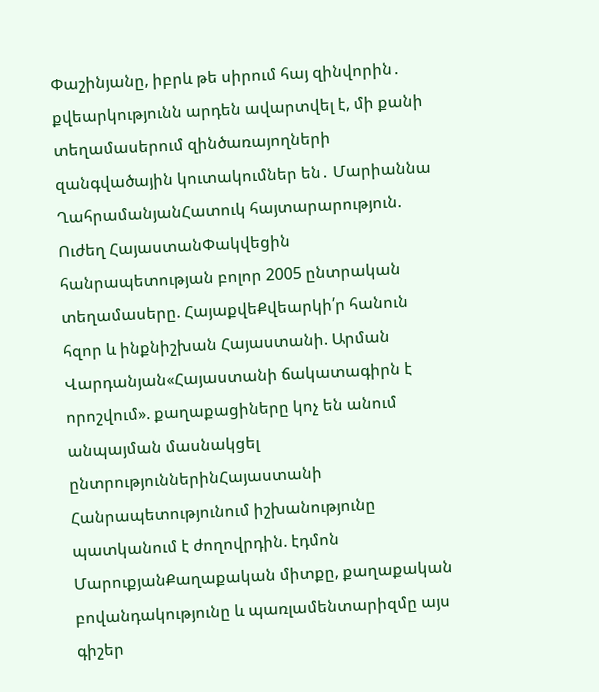Փաշինյանը, իբրև թե սիրում հայ զինվորին․ քվեարկությունն արդեն ավարտվել է, մի քանի տեղամասերում զինծառայողների զանգվածային կուտակումներ են․ Մարիաննա ՂահրամանյանՀատուկ հայտարարություն. Ուժեղ ՀայաստանՓակվեցին հանրապետության բոլոր 2005 ընտրական տեղամասերը. ՀայաքվեՔվեարկի՛ր հանուն հզոր և ինքնիշխան Հայաստանի. Արման Վարդանյան«Հայաստանի ճակատագիրն է որոշվում». քաղաքացիները կոչ են անում անպայման մասնակցել ընտրություններինՀայաստանի Հանրապետությունում իշխանությունը պատկանում է ժողովրդին. էդմոն ՄարուքյանՔաղաքական միտքը, քաղաքական բովանդակությունը և պառլամենտարիզմը այս գիշեր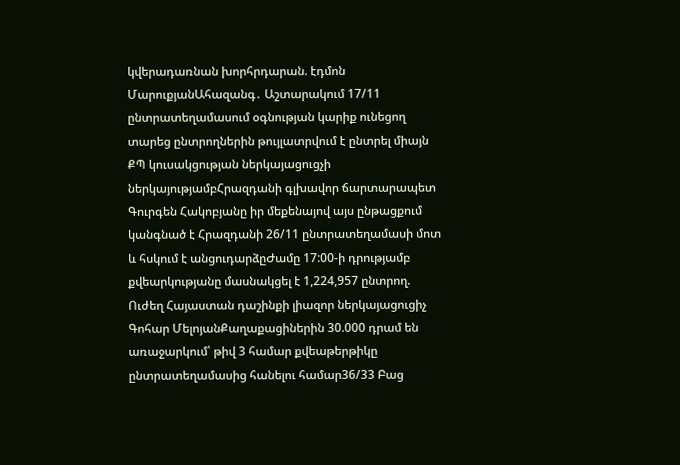կվերադառնան խորհրդարան. էդմոն ՄարուքյանԱհազանգ․ Աշտարակում 17/11 ընտրատեղամասում օգնության կարիք ունեցող տարեց ընտրողներին թույլատրվում է ընտրել միայն ՔՊ կուսակցության ներկայացուցչի ներկայությամբՀրազդանի գլխավոր ճարտարապետ Գուրգեն Հակոբյանը իր մեքենայով այս ընթացքում կանգնած է Հրազդանի 26/11 ընտրատեղամասի մոտ և հսկում է անցուդարձըԺամը 17:00-ի դրությամբ քվեարկությանը մասնակցել է 1,224,957 ընտրող. Ուժեղ Հայաստան դաշինքի լիազոր ներկայացուցիչ Գոհար ՄելոյանՔաղաքացիներին 30.000 դրամ են առաջարկում՝ թիվ 3 համար քվեաթերթիկը ընտրատեղամասից հանելու համար36/33 Բաց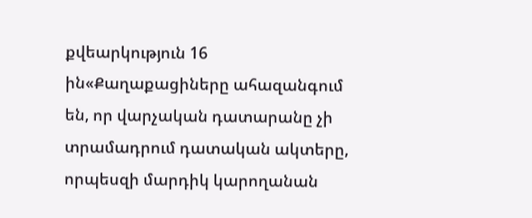քվեարկություն 16 ին«Քաղաքացիները ահազանգում են, որ վարչական դատարանը չի տրամադրում դատական ակտերը, որպեսզի մարդիկ կարողանան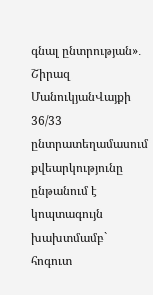գնալ ընտրության»․ Շիրազ ՄանուկյանՎայքի 36/33 ընտրատեղամասում քվեարկությունը ընթանում է կոպտագույն խախտմամբ` հոգուտ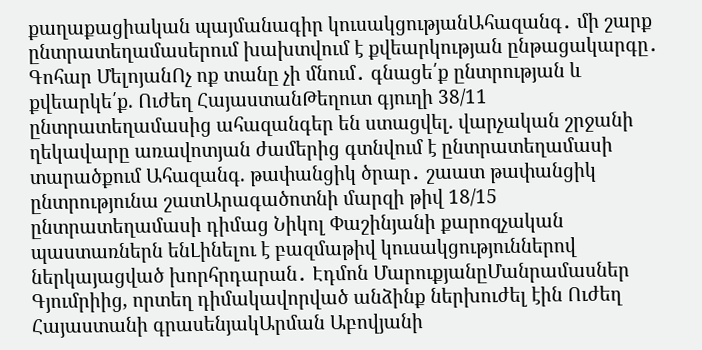քաղաքացիական պայմանագիր կուսակցությանԱհազանգ․ մի շարք ընտրատեղամասերում խախտվում է քվեարկության ընթացակարգը․ Գոհար ՄելոյանՈչ ոք տանը չի մնում․ գնացե՛ք ընտրության և քվեարկե՛ք. Ուժեղ ՀայաստանԹեղուտ գյուղի 38/11 ընտրատեղամասից ահազանգեր են ստացվել. վարչական շրջանի ղեկավարը առավոտյան ժամերից գտնվում է ընտրատեղամասի տարածքում Ահազանգ. թափանցիկ ծրար․ շաատ թափանցիկ ընտրությունա շատԱրագածոտնի մարզի թիվ 18/15 ընտրատեղամասի դիմաց Նիկոլ Փաշինյանի քարոզչական պաստառներն ենԼինելու է բազմաթիվ կուսակցություններով ներկայացված խորհրդարան․ Էդմոն ՄարուքյանըՄանրամասներ Գյումրիից, որտեղ դիմակավորված անձինք ներխուժել էին Ուժեղ Հայաստանի գրասենյակԱրման Աբովյանի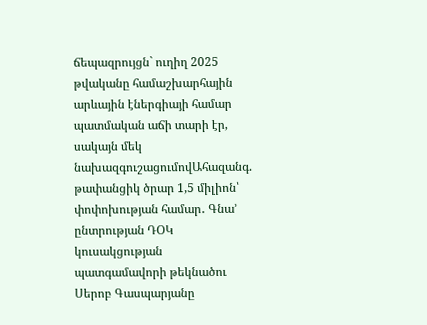ճեպազրույցն` ուղիղ 2025 թվականը համաշխարհային արևային էներգիայի համար պատմական աճի տարի էր, սակայն մեկ նախազգուշացումովԱհազանգ. թափանցիկ ծրար 1,5 միլիոն՝ փոփոխության համար․ Գնա’ ընտրության ԴՕԿ կուսակցության պատգամավորի թեկնածու Սերոբ Գասպարյանը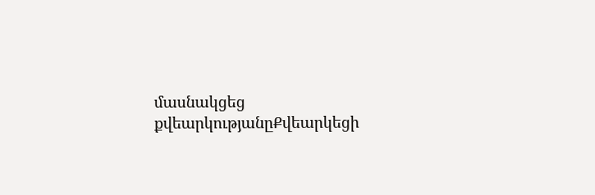մասնակցեց քվեարկությանըՔվեարկեցի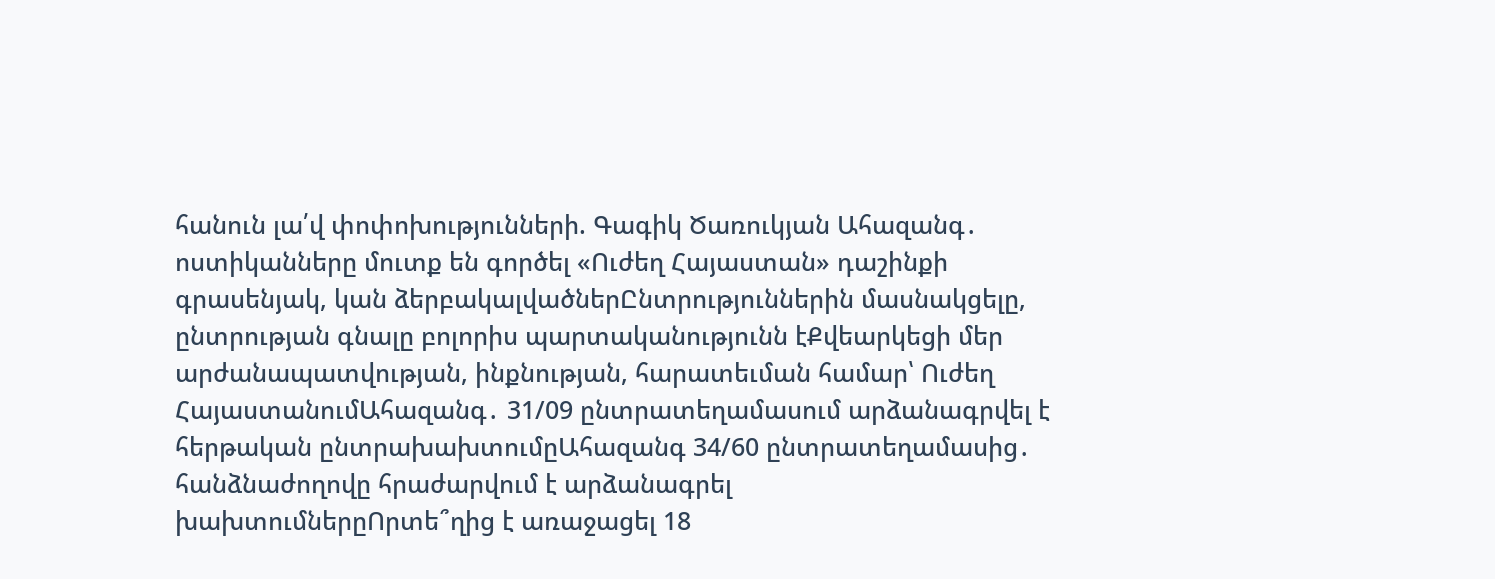հանուն լա՛վ փոփոխությունների. Գագիկ Ծառուկյան Ահազանգ․ ոստիկանները մուտք են գործել «Ուժեղ Հայաստան» դաշինքի գրասենյակ, կան ձերբակալվածներԸնտրություններին մասնակցելը, ընտրության գնալը բոլորիս պարտականությունն էՔվեարկեցի մեր արժանապատվության, ինքնության, հարատեւման համար՝ Ուժեղ ՀայաստանումԱհազանգ․ 31/09 ընտրատեղամասում արձանագրվել է հերթական ընտրախախտումըԱհազանգ 34/60 ընտրատեղամասից․ հանձնաժողովը հրաժարվում է արձանագրել խախտումներըՈրտե՞ղից է առաջացել 18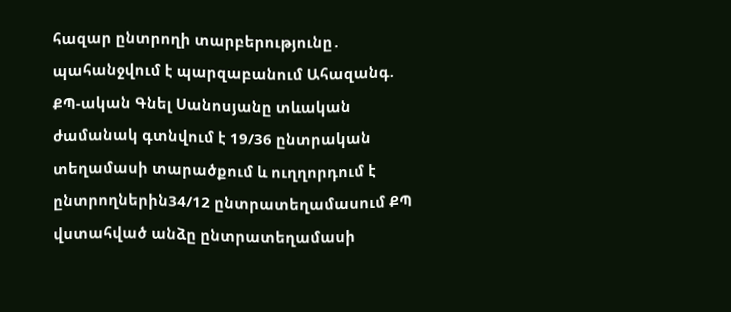հազար ընտրողի տարբերությունը․ պահանջվում է պարզաբանում Ահազանգ. ՔՊ-ական Գնել Սանոսյանը տևական ժամանակ գտնվում է 19/36 ընտրական տեղամասի տարածքում և ուղղորդում է ընտրողներին34/12 ընտրատեղամասում ՔՊ վստահված անձը ընտրատեղամասի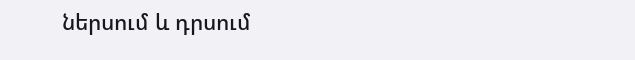ներսում և դրսում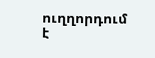ուղղորդում է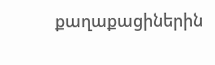քաղաքացիներին